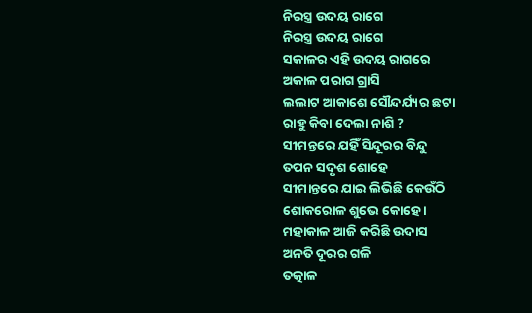ନିରସ୍ତ୍ର ଉଦୟ ରାଗେ
ନିରସ୍ତ୍ର ଉଦୟ ରାଗେ
ସକାଳର ଏହି ଉଦୟ ରାଗରେ
ଅକାଳ ପରାଗ ଗ୍ରାସି
ଲଲାଟ ଆକାଶେ ସୌନ୍ଦର୍ଯ୍ୟର ଛଟା
ରାହୁ କିବା ଦେଲା ନାଶି ?
ସୀମନ୍ତରେ ଯହିଁ ସିନ୍ଦୂରର ବିନ୍ଦୁ
ତପନ ସଦୃଶ ଶୋହେ
ସୀମାନ୍ତରେ ଯାଇ ଲିଭିଛି କେଉଁଠି
ଶୋକରୋଳ ଶୁଭେ କୋହେ ।
ମହାକାଳ ଆଜି କରିଛି ଉଦାସ
ଅନତି ଦୂରର ଗଳି
ତତ୍କାଳ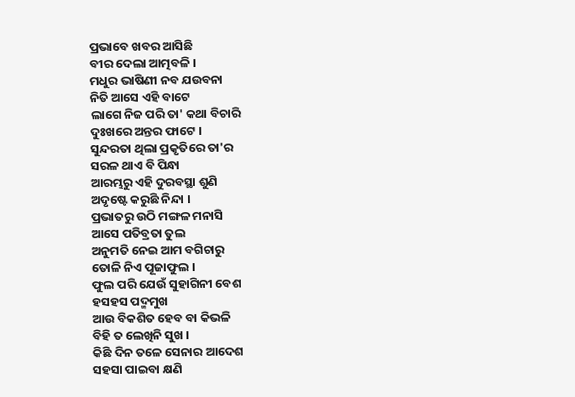ପ୍ରଭାବେ ଖବର ଆସିଛି
ବୀର ଦେଲା ଆତ୍ମବଳି ।
ମଧୁର ଭାଷିଣୀ ନବ ଯଉବନା
ନିତି ଆସେ ଏହି ବାଟେ
ଲାଗେ ନିଜ ପରି ତା' କଥା ବିଚାରି
ଦୁଃଖରେ ଅନ୍ତର ଫାଟେ ।
ସୁନ୍ଦରତା ଥିଲା ପ୍ରକୃତିରେ ତା'ର
ସରଳ ଥାଏ ବି ପିନ୍ଧା
ଆରମ୍ଭରୁ ଏହି ଦୁରବସ୍ଥା ଶୁଣି
ଅଦୃଷ୍ଟେ କରୁଛି ନିନ୍ଦା ।
ପ୍ରଭାତରୁ ଉଠି ମଙ୍ଗଳ ମନାସି
ଆସେ ପତିବ୍ରତା ତୁଲ
ଅନୁମତି ନେଇ ଆମ ବଗିଚାରୁ
ତୋଳି ନିଏ ପୂଜାଫୁଲ ।
ଫୁଲ ପରି ଯେଉଁ ସୁହାଗିନୀ ବେଶ
ହସହସ ପଦ୍ମମୁଖ
ଆଉ ବିକଶିତ ହେବ ବା କିଭଳି
ବିହି ତ ଲେଖିନି ସୁଖ ।
କିଛି ଦିନ ତଳେ ସେନାର ଆଦେଶ
ସହସା ପାଇବା କ୍ଷଣି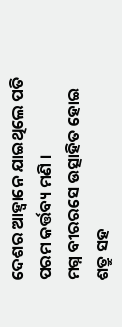ଦେଶର ଆହ୍ୱାନେ ଯାଇଥିଲେ ପତି
ପରମ କର୍ତ୍ତବ୍ୟ ମଣି ।
ମଗ୍ନ ବୀରରସେ ଉତ୍ସାହିତ ହୋଇ
ଶତ୍ରୁ ସହ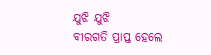ଯୁଝି ଯୁଝି
ବୀରଗତି ପ୍ରାପ୍ତ ହେଲେ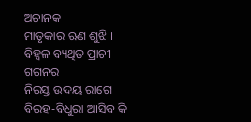ଅଚାନକ
ମାତୃକାର ଋଣ ଶୁଝି ।
ବିହ୍ୱଳ ବ୍ୟଥିତ ପ୍ରାଚୀ ଗଗନର
ନିରସ୍ତ ଉଦୟ ରାଗେ
ବିରହ-ବିଧୁରା ଆସିବ କି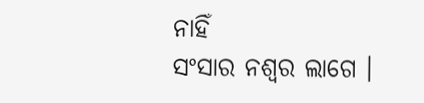ନାହିଁ
ସଂସାର ନଶ୍ୱର ଲାଗେ ।